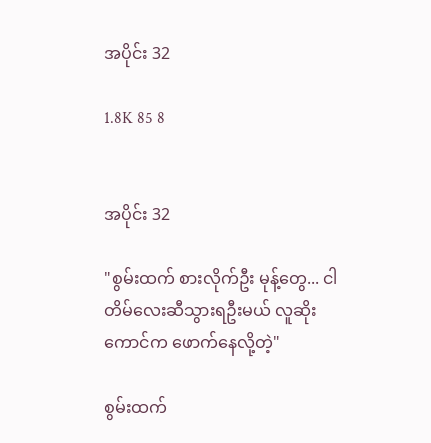အပိုင်း 32

1.8K 85 8


အပိုင်း 32

"စွမ်းထက် စားလိုက်ဦး မုန့်တွေ... ငါတိမ်လေးဆီသွားရဦးမယ် လူဆိုးကောင်က ဖောက်နေလို့တဲ့"

စွမ်းထက်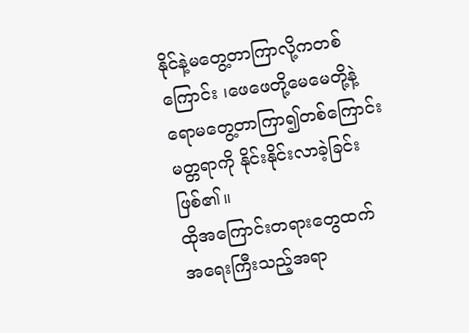နိုင်နဲ့မတွေ့တာကြာလို့ကတစ်ကြောင်း ၊ဖေဖေတို့မေမေတို့နဲ့ရောမတွေ့တာကြာ၍တစ်ကြောင်း မတ္တရာကို နိုင်းနိုင်းလာခဲ့ခြင်းဖြစ်၏။
ထိုအကြောင်းတရားတွေထက်  အရေးကြီးသည့်အရာ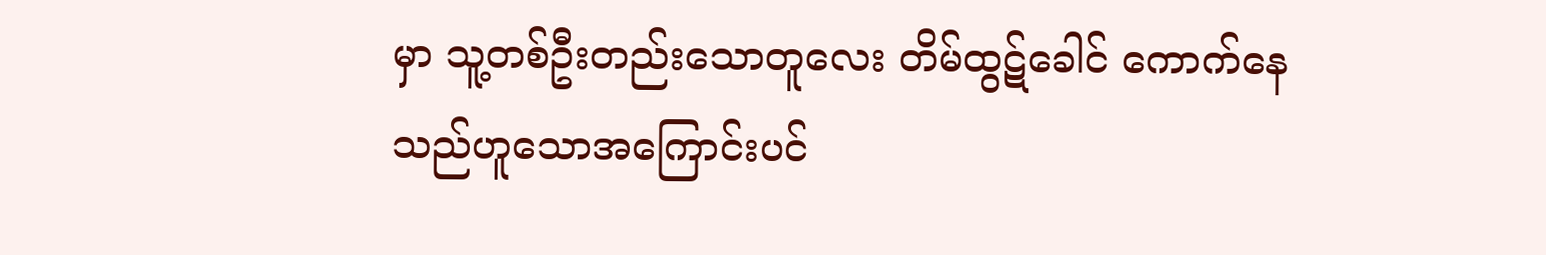မှာ သူ့တစ်ဦးတည်းသောတူလေး တိမ်ထွဋ်ခေါင် ကောက်နေသည်ဟူသောအကြောင်းပင်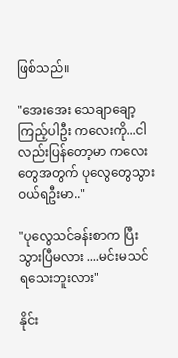ဖြစ်သည်။

"အေးအေး သေချာချော့ကြည့်ပါဦး ကလေးကို...ငါလည်းပြန်တော့မာ ကလေးတွေအတွက် ပုလွေတွေသွားဝယ်ရဦးမာ.."

"ပုလွေသင်ခန်းစာက ပြီးသွားပြီမလား ....မင်းမသင်ရသေးဘူးလား"

နိုင်း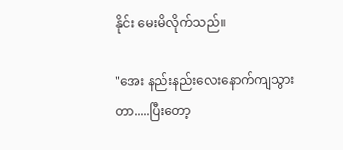နိုင်း မေးမိလိုက်သည်။

"အေး နည်းနည်းလေးနောက်ကျသွားတာ.....ပြီးတော့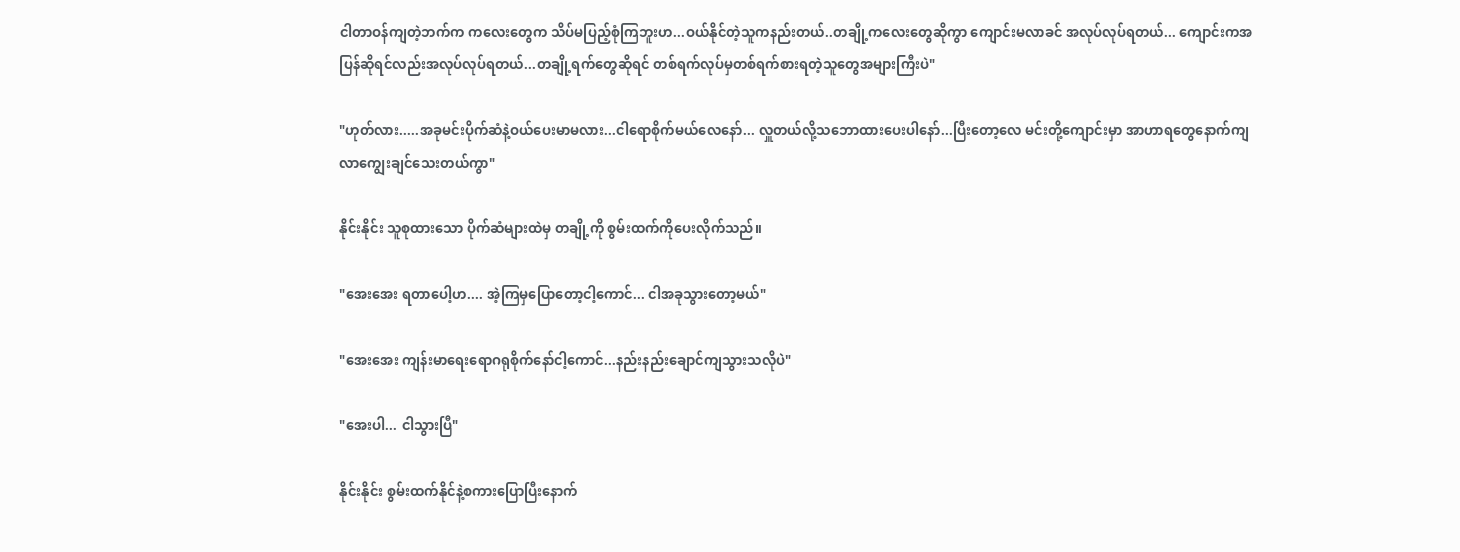ငါတာဝန်ကျတဲ့ဘက်က ကလေးတွေက သိပ်မပြည့်စုံကြဘူးဟ...ဝယ်နိုင်တဲ့သူကနည်းတယ်..တချို့ကလေးတွေဆိုကွာ ကျောင်းမလာခင် အလုပ်လုပ်ရတယ်... ကျောင်းကအပြန်ဆိုရင်လည်းအလုပ်လုပ်ရတယ်...တချို့ရက်တွေဆိုရင် တစ်ရက်လုပ်မှတစ်ရက်စားရတဲ့သူတွေအများကြီးပဲ"

"ဟုတ်လား.....အခုမင်းပိုက်ဆံနဲ့ဝယ်ပေးမာမလား...ငါရောစိုက်မယ်လေနော်... လှူတယ်လို့သဘောထားပေးပါနော်...ပြီးတော့လေ မင်းတို့ကျောင်းမှာ အာဟာရတွေနောက်ကျ လာကျွေးချင်သေးတယ်ကွာ"

နိုင်းနိုင်း သူစုထားသော ပိုက်ဆံများထဲမှ တချို့ကို စွမ်းထက်ကိုပေးလိုက်သည်။

"အေးအေး ရတာပေါ့ဟ.... အဲ့ကြမှပြောတော့ငါ့ကောင်... ငါအခုသွားတော့မယ်"

"အေးအေး ကျန်းမာရေးရောဂရုစိုက်နော်ငါ့ကောင်...နည်းနည်းချောင်ကျသွားသလိုပဲ"

"အေးပါ... ငါသွားပြီ"

နိုင်းနိုင်း စွမ်းထက်နိုင်နဲ့စကားပြောပြီးနောက်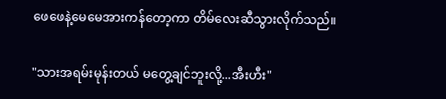ဖေဖေနဲ့မေမေအားကန်တော့ကာ တိမ်လေးဆီသွားလိုက်သည်။

"သားအရမ်းမုန်းတယ် မတွေ့ချင်ဘူးလို့...အီးဟီး"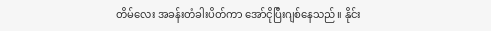တိမ်လေး အခန်းတံခါးပိတ်ကာ အော်ငိုပြီးဂျစ်နေသည်။ နိုင်း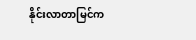နိုင်းလာတာမြင်က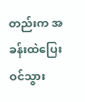တည်းက အခန်းထဲပြေးဝင်သွား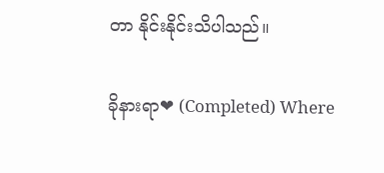တာ နိုင်းနိုင်းသိပါသည်။

ခိုနားရာ❤ (Completed) Where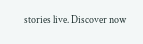stories live. Discover now